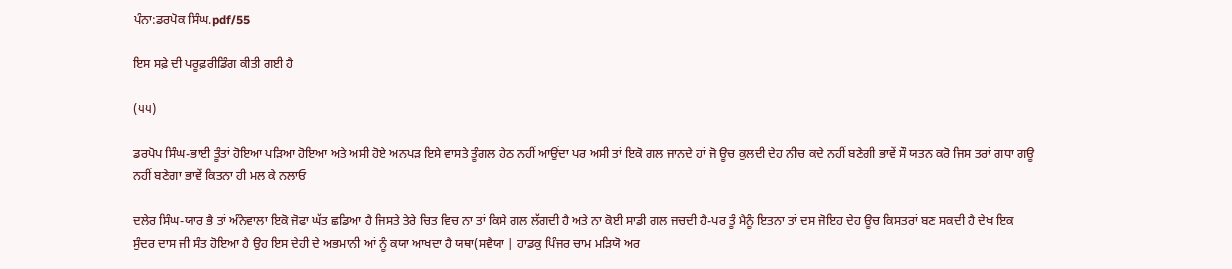ਪੰਨਾ:ਡਰਪੋਕ ਸਿੰਘ.pdf/55

ਇਸ ਸਫ਼ੇ ਦੀ ਪਰੂਫ਼ਰੀਡਿੰਗ ਕੀਤੀ ਗਈ ਹੈ

(੫੫)

ਡਰਪੋਪ ਸਿੰਘ-ਭਾਈ ਤੂੰਤਾਂ ਹੋਇਆ ਪੜਿਆ ਹੋਇਆ ਅਤੇ ਅਸੀ ਹੋਏ ਅਨਪੜ ਇਸੇ ਵਾਸਤੇ ਤੂੰਗਲ ਹੇਠ ਨਹੀਂ ਆਉਂਦਾ ਪਰ ਅਸੀ ਤਾਂ ਇਕੋ ਗਲ ਜਾਨਦੇ ਹਾਂ ਜੋ ਊਚ ਕੁਲਦੀ ਦੇਹ ਨੀਚ ਕਦੇ ਨਹੀਂ ਬਣੇਗੀ ਭਾਵੇਂ ਸੌ ਯਤਨ ਕਰੋ ਜਿਸ ਤਰਾਂ ਗਧਾ ਗਊ ਨਹੀਂ ਬਣੇਗਾ ਭਾਵੇਂ ਕਿਤਨਾ ਹੀ ਮਲ ਕੇ ਨਲਾਓ

ਦਲੇਰ ਸਿੰਘ-ਯਾਰ ਭੈ ਤਾਂ ਅੰਨੇਵਾਲਾ ਇਕੋ ਜੋਫਾ ਘੱਤ ਛਡਿਆ ਹੈ ਜਿਸਤੇ ਤੇਰੇ ਚਿਤ ਵਿਚ ਨਾ ਤਾਂ ਕਿਸੇ ਗਲ ਲੱਗਦੀ ਹੈ ਅਤੇ ਨਾ ਕੋਈ ਸਾਡੀ ਗਲ ਜਚਦੀ ਹੈ-ਪਰ ਤੂੰ ਮੈਨੂੰ ਇਤਨਾ ਤਾਂ ਦਸ ਜੋਇਹ ਦੇਹ ਊਚ ਕਿਸਤਰਾਂ ਬਣ ਸਕਦੀ ਹੈ ਦੇਖ ਇਕ ਸੁੰਦਰ ਦਾਸ ਜੀ ਸੰਤ ਹੋਇਆ ਹੈ ਉਹ ਇਸ ਦੇਹੀ ਦੇ ਅਭਮਾਨੀ ਆਂ ਨੂੰ ਕਯਾ ਆਖਦਾ ਹੈ ਯਥਾ(ਸਵੈਯਾ | ਹਾਡਕੁ ਪਿੰਜਰ ਚਾਮ ਮੜਿਯੋ ਅਰ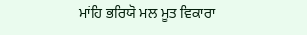ਮਾਂਹਿ ਭਰਿਯੋ ਮਲ ਮੂਤ ਵਿਕਾਰਾ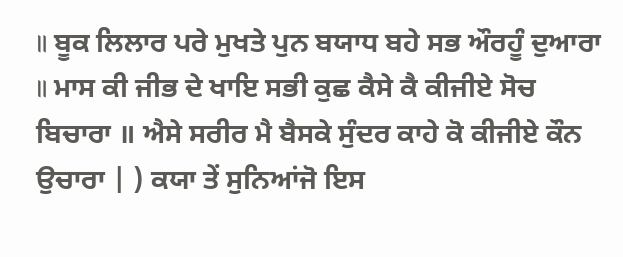॥ ਬੂਕ ਲਿਲਾਰ ਪਰੇ ਮੁਖਤੇ ਪੁਨ ਬਯਾਧ ਬਹੇ ਸਭ ਔਰਹੂੰ ਦੁਆਰਾ ॥ ਮਾਸ ਕੀ ਜੀਭ ਦੇ ਖਾਇ ਸਭੀ ਕੁਛ ਕੈਸੇ ਕੈ ਕੀਜੀਏ ਸੋਚ ਬਿਚਾਰਾ ॥ ਐਸੇ ਸਰੀਰ ਮੈ ਬੈਸਕੇ ਸੁੰਦਰ ਕਾਹੇ ਕੋ ਕੀਜੀਏ ਕੌਨ ਉਚਾਰਾ | ) ਕਯਾ ਤੇਂ ਸੁਨਿਆਂਜੋ ਇਸ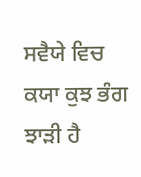ਸਵੈਯੇ ਵਿਚ ਕਯਾ ਕੁਝ ਭੰਗ ਝਾੜੀ ਹੈ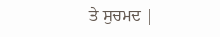ਤੇ ਸੁਚਮਦ |